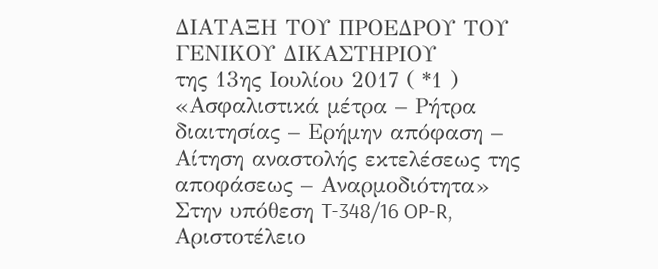ΔΙΑΤΑΞΗ ΤΟΥ ΠΡΟΕΔΡΟΥ ΤΟΥ ΓΕΝΙΚΟΥ ΔΙΚΑΣΤΗΡΙΟΥ
της 13ης Ιουλίου 2017 ( *1 )
«Ασφαλιστικά μέτρα – Ρήτρα διαιτησίας – Ερήμην απόφαση – Αίτηση αναστολής εκτελέσεως της αποφάσεως – Αναρμοδιότητα»
Στην υπόθεση T‑348/16 OP-R,
Αριστοτέλειο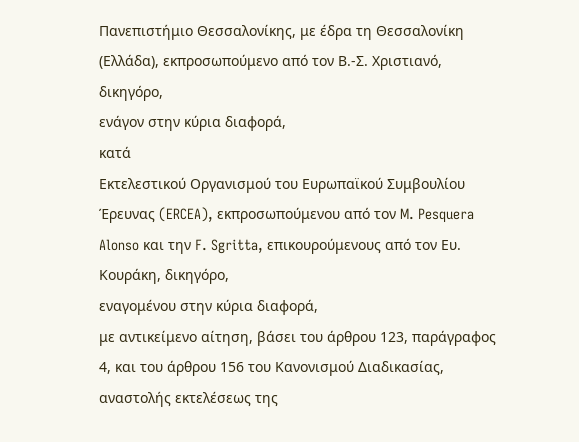Πανεπιστήμιο Θεσσαλονίκης, με έδρα τη Θεσσαλονίκη (Ελλάδα), εκπροσωπούμενο από τον Β.‑Σ. Χριστιανό, δικηγόρο,
ενάγον στην κύρια διαφορά,
κατά
Εκτελεστικού Οργανισμού του Ευρωπαϊκού Συμβουλίου Έρευνας (ERCEA), εκπροσωπούμενου από τον M. Pesquera Alonso και την F. Sgritta, επικουρούμενους από τον Ευ. Κουράκη, δικηγόρο,
εναγομένου στην κύρια διαφορά,
με αντικείμενο αίτηση, βάσει του άρθρου 123, παράγραφος 4, και του άρθρου 156 του Κανονισμού Διαδικασίας, αναστολής εκτελέσεως της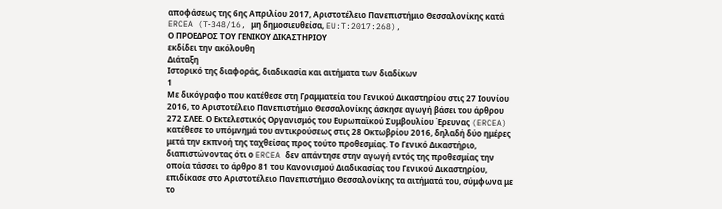αποφάσεως της 6ης Απριλίου 2017, Αριστοτέλειο Πανεπιστήμιο Θεσσαλονίκης κατά ERCEA (T‑348/16, μη δημοσιευθείσα, EU:T:2017:268),
Ο ΠΡΟΕΔΡΟΣ ΤΟΥ ΓΕΝΙΚΟΥ ΔΙΚΑΣΤΗΡΙΟΥ
εκδίδει την ακόλουθη
Διάταξη
Ιστορικό της διαφοράς, διαδικασία και αιτήματα των διαδίκων
1
Με δικόγραφο που κατέθεσε στη Γραμματεία του Γενικού Δικαστηρίου στις 27 Ιουνίου 2016, το Αριστοτέλειο Πανεπιστήμιο Θεσσαλονίκης άσκησε αγωγή βάσει του άρθρου 272 ΣΛΕΕ. Ο Εκτελεστικός Οργανισμός του Ευρωπαϊκού Συμβουλίου Έρευνας (ERCEA) κατέθεσε το υπόμνημά του αντικρούσεως στις 28 Οκτωβρίου 2016, δηλαδή δύο ημέρες μετά την εκπνοή της ταχθείσας προς τούτο προθεσμίας. Το Γενικό Δικαστήριο, διαπιστώνοντας ότι ο ERCEA δεν απάντησε στην αγωγή εντός της προθεσμίας την οποία τάσσει το άρθρο 81 του Κανονισμού Διαδικασίας του Γενικού Δικαστηρίου, επιδίκασε στο Αριστοτέλειο Πανεπιστήμιο Θεσσαλονίκης τα αιτήματά του, σύμφωνα με το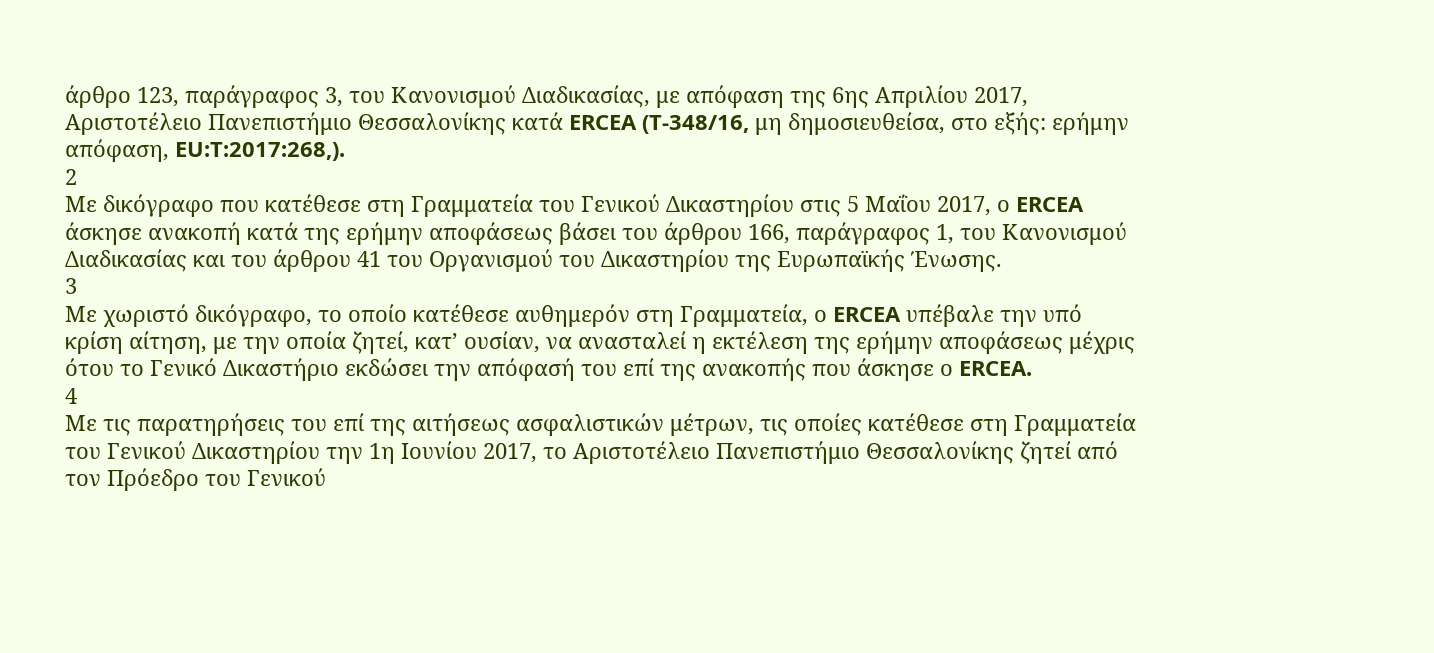άρθρο 123, παράγραφος 3, του Κανονισμού Διαδικασίας, με απόφαση της 6ης Απριλίου 2017, Αριστοτέλειο Πανεπιστήμιο Θεσσαλονίκης κατά ERCEA (T‑348/16, μη δημοσιευθείσα, στο εξής: ερήμην απόφαση, EU:T:2017:268,).
2
Με δικόγραφο που κατέθεσε στη Γραμματεία του Γενικού Δικαστηρίου στις 5 Μαΐου 2017, ο ERCEA άσκησε ανακοπή κατά της ερήμην αποφάσεως βάσει του άρθρου 166, παράγραφος 1, του Κανονισμού Διαδικασίας και του άρθρου 41 του Οργανισμού του Δικαστηρίου της Ευρωπαϊκής Ένωσης.
3
Με χωριστό δικόγραφο, το οποίο κατέθεσε αυθημερόν στη Γραμματεία, ο ERCEA υπέβαλε την υπό κρίση αίτηση, με την οποία ζητεί, κατ’ ουσίαν, να ανασταλεί η εκτέλεση της ερήμην αποφάσεως μέχρις ότου το Γενικό Δικαστήριο εκδώσει την απόφασή του επί της ανακοπής που άσκησε ο ERCEA.
4
Με τις παρατηρήσεις του επί της αιτήσεως ασφαλιστικών μέτρων, τις οποίες κατέθεσε στη Γραμματεία του Γενικού Δικαστηρίου την 1η Ιουνίου 2017, το Αριστοτέλειο Πανεπιστήμιο Θεσσαλονίκης ζητεί από τον Πρόεδρο του Γενικού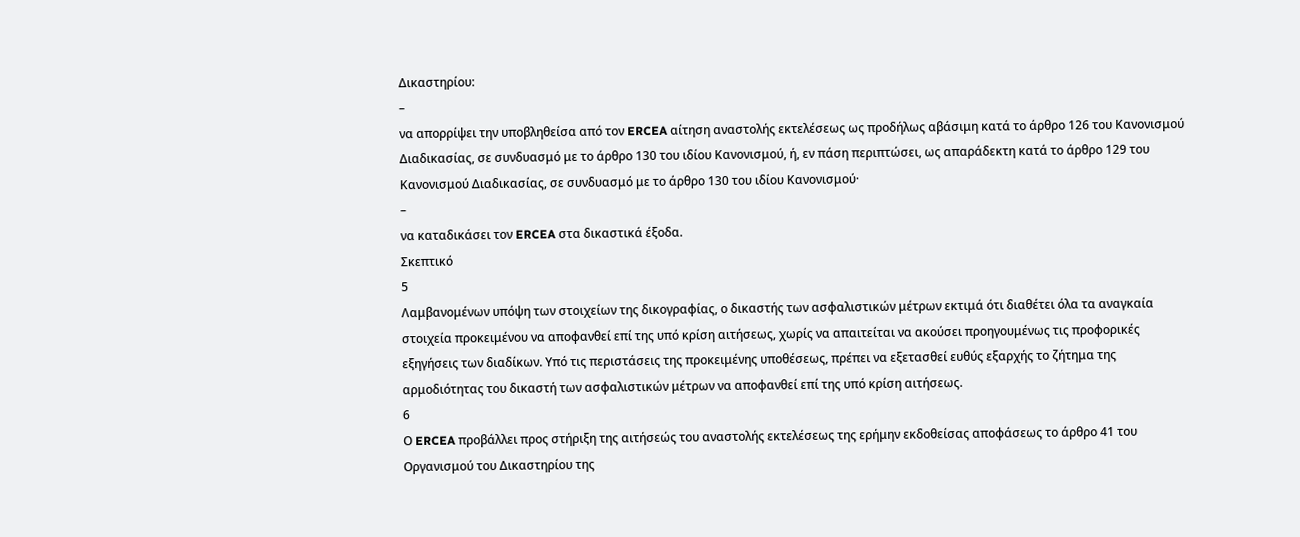Δικαστηρίου:
–
να απορρίψει την υποβληθείσα από τον ERCEA αίτηση αναστολής εκτελέσεως ως προδήλως αβάσιμη κατά το άρθρο 126 του Κανονισμού Διαδικασίας, σε συνδυασμό με το άρθρο 130 του ιδίου Κανονισμού, ή, εν πάση περιπτώσει, ως απαράδεκτη κατά το άρθρο 129 του Κανονισμού Διαδικασίας, σε συνδυασμό με το άρθρο 130 του ιδίου Κανονισμού·
–
να καταδικάσει τον ERCEA στα δικαστικά έξοδα.
Σκεπτικό
5
Λαμβανομένων υπόψη των στοιχείων της δικογραφίας, ο δικαστής των ασφαλιστικών μέτρων εκτιμά ότι διαθέτει όλα τα αναγκαία στοιχεία προκειμένου να αποφανθεί επί της υπό κρίση αιτήσεως, χωρίς να απαιτείται να ακούσει προηγουμένως τις προφορικές εξηγήσεις των διαδίκων. Υπό τις περιστάσεις της προκειμένης υποθέσεως, πρέπει να εξετασθεί ευθύς εξαρχής το ζήτημα της αρμοδιότητας του δικαστή των ασφαλιστικών μέτρων να αποφανθεί επί της υπό κρίση αιτήσεως.
6
Ο ERCEA προβάλλει προς στήριξη της αιτήσεώς του αναστολής εκτελέσεως της ερήμην εκδοθείσας αποφάσεως το άρθρο 41 του Οργανισμού του Δικαστηρίου της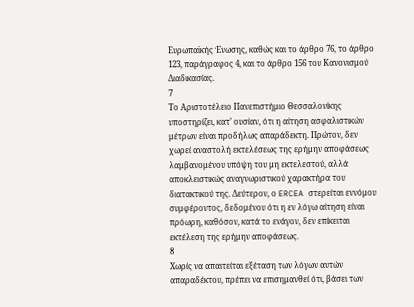Ευρωπαϊκής Ένωσης, καθώς και το άρθρο 76, το άρθρο 123, παράγραφος 4, και το άρθρο 156 του Κανονισμού Διαδικασίας.
7
Το Αριστοτέλειο Πανεπιστήμιο Θεσσαλονίκης υποστηρίζει, κατ’ ουσίαν, ότι η αίτηση ασφαλιστικών μέτρων είναι προδήλως απαράδεκτη. Πρώτον, δεν χωρεί αναστολή εκτελέσεως της ερήμην αποφάσεως λαμβανομένου υπόψη του μη εκτελεστού, αλλά αποκλειστικώς αναγνωριστικού χαρακτήρα του διατακτικού της. Δεύτερον, ο ERCEA στερείται εννόμου συμφέροντος, δεδομένου ότι η εν λόγω αίτηση είναι πρόωρη, καθόσον, κατά το ενάγον, δεν επίκειται εκτέλεση της ερήμην αποφάσεως.
8
Χωρίς να απαιτείται εξέταση των λόγων αυτών απαραδέκτου, πρέπει να επισημανθεί ότι, βάσει των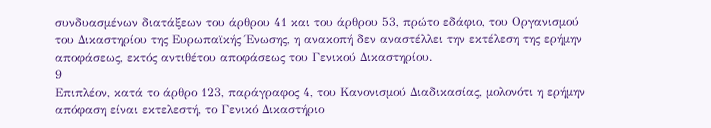συνδυασμένων διατάξεων του άρθρου 41 και του άρθρου 53, πρώτο εδάφιο, του Οργανισμού του Δικαστηρίου της Ευρωπαϊκής Ένωσης, η ανακοπή δεν αναστέλλει την εκτέλεση της ερήμην αποφάσεως, εκτός αντιθέτου αποφάσεως του Γενικού Δικαστηρίου.
9
Επιπλέον, κατά το άρθρο 123, παράγραφος 4, του Κανονισμού Διαδικασίας, μολονότι η ερήμην απόφαση είναι εκτελεστή, το Γενικό Δικαστήριο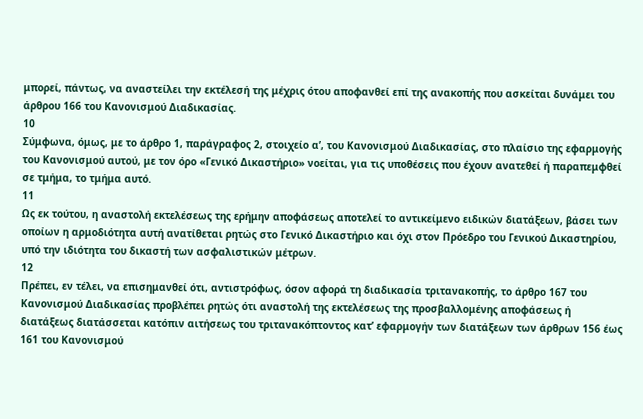μπορεί, πάντως, να αναστείλει την εκτέλεσή της μέχρις ότου αποφανθεί επί της ανακοπής που ασκείται δυνάμει του άρθρου 166 του Κανονισμού Διαδικασίας.
10
Σύμφωνα, όμως, με το άρθρο 1, παράγραφος 2, στοιχείο αʹ, του Κανονισμού Διαδικασίας, στο πλαίσιο της εφαρμογής του Κανονισμού αυτού, με τον όρο «Γενικό Δικαστήριο» νοείται, για τις υποθέσεις που έχουν ανατεθεί ή παραπεμφθεί σε τμήμα, το τμήμα αυτό.
11
Ως εκ τούτου, η αναστολή εκτελέσεως της ερήμην αποφάσεως αποτελεί το αντικείμενο ειδικών διατάξεων, βάσει των οποίων η αρμοδιότητα αυτή ανατίθεται ρητώς στο Γενικό Δικαστήριο και όχι στον Πρόεδρο του Γενικού Δικαστηρίου, υπό την ιδιότητα του δικαστή των ασφαλιστικών μέτρων.
12
Πρέπει, εν τέλει, να επισημανθεί ότι, αντιστρόφως, όσον αφορά τη διαδικασία τριτανακοπής, το άρθρο 167 του Κανονισμού Διαδικασίας προβλέπει ρητώς ότι αναστολή της εκτελέσεως της προσβαλλομένης αποφάσεως ή διατάξεως διατάσσεται κατόπιν αιτήσεως του τριτανακόπτοντος κατ’ εφαρμογήν των διατάξεων των άρθρων 156 έως 161 του Κανονισμού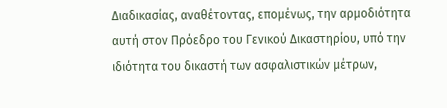Διαδικασίας, αναθέτοντας, επομένως, την αρμοδιότητα αυτή στον Πρόεδρο του Γενικού Δικαστηρίου, υπό την ιδιότητα του δικαστή των ασφαλιστικών μέτρων,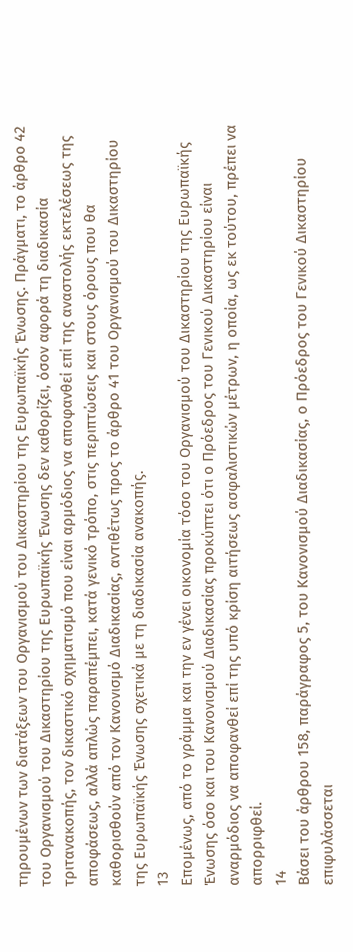τηρουμένων των διατάξεων του Οργανισμού του Δικαστηρίου της Ευρωπαϊκής Ένωσης. Πράγματι, το άρθρο 42 του Οργανισμού του Δικαστηρίου της Ευρωπαϊκής Ένωσης δεν καθορίζει, όσον αφορά τη διαδικασία τριτανακοπής, τον δικαστικό σχηματισμό που είναι αρμόδιος να αποφανθεί επί της αναστολής εκτελέσεως της αποφάσεως, αλλά απλώς παραπέμπει, κατά γενικό τρόπο, στις περιπτώσεις και στους όρους που θα καθορισθούν από τον Κανονισμό Διαδικασίας, αντιθέτως προς το άρθρο 41 του Οργανισμού του Δικαστηρίου της Ευρωπαϊκής Ένωσης σχετικά με τη διαδικασία ανακοπής.
13
Επομένως, από το γράμμα και την εν γένει οικονομία τόσο του Οργανισμού του Δικαστηρίου της Ευρωπαϊκής Ένωσης όσο και του Κανονισμού Διαδικασίας προκύπτει ότι ο Πρόεδρος του Γενικού Δικαστηρίου είναι αναρμόδιος να αποφανθεί επί της υπό κρίση αιτήσεως ασφαλιστικών μέτρων, η οποία, ως εκ τούτου, πρέπει να απορριφθεί.
14
Βάσει του άρθρου 158, παράγραφος 5, του Κανονισμού Διαδικασίας, ο Πρόεδρος του Γενικού Δικαστηρίου επιφυλάσσεται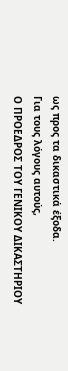ως προς τα δικαστικά έξοδα.
Για τους λόγους αυτούς,
Ο ΠΡΟΕΔΡΟΣ ΤΟΥ ΓΕΝΙΚΟΥ ΔΙΚΑΣΤΗΡΙΟΥ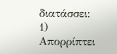διατάσσει:
1)
Απορρίπτει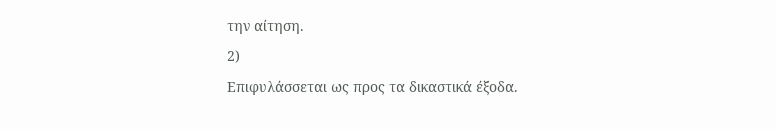την αίτηση.
2)
Επιφυλάσσεται ως προς τα δικαστικά έξοδα.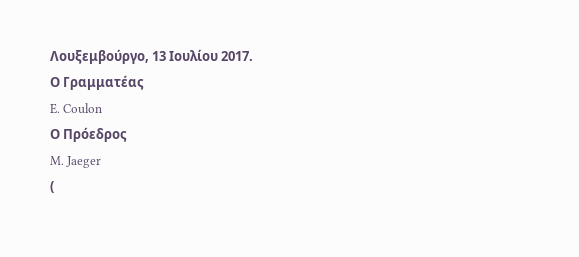Λουξεμβούργο, 13 Ιουλίου 2017.
Ο Γραμματέας
E. Coulon
Ο Πρόεδρος
M. Jaeger
(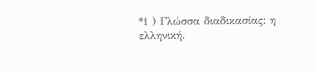*1 ) Γλώσσα διαδικασίας: η ελληνική.